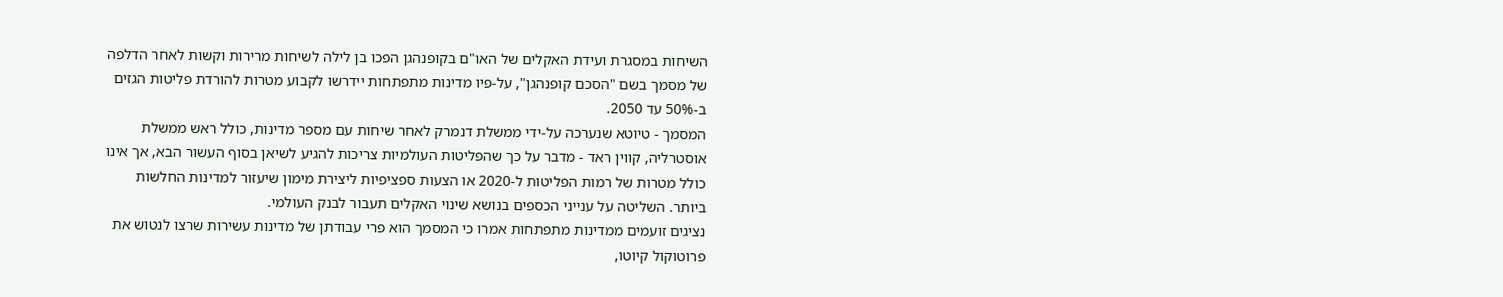השיחות במסגרת ועידת האקלים של האו"ם בקופנהגן הפכו בן לילה לשיחות מרירות וקשות לאחר הדלפה של מסמך בשם "הסכם קופנהגן", על-פיו מדינות מתפתחות יידרשו לקבוע מטרות להורדת פליטות הגזים ב-50% עד 2050.
המסמך - טיוטא שנערכה על-ידי ממשלת דנמרק לאחר שיחות עם מספר מדינות, כולל ראש ממשלת אוסטרליה, קווין ראד - מדבר על כך שהפליטות העולמיות צריכות להגיע לשיאן בסוף העשור הבא, אך אינו כולל מטרות של רמות הפליטות ל-2020 או הצעות ספציפיות ליצירת מימון שיעזור למדינות החלשות ביותר. השליטה על ענייני הכספים בנושא שינוי האקלים תעבור לבנק העולמי.
נציגים זועמים ממדינות מתפתחות אמרו כי המסמך הוא פרי עבודתן של מדינות עשירות שרצו לנטוש את פרוטוקול קיוטו,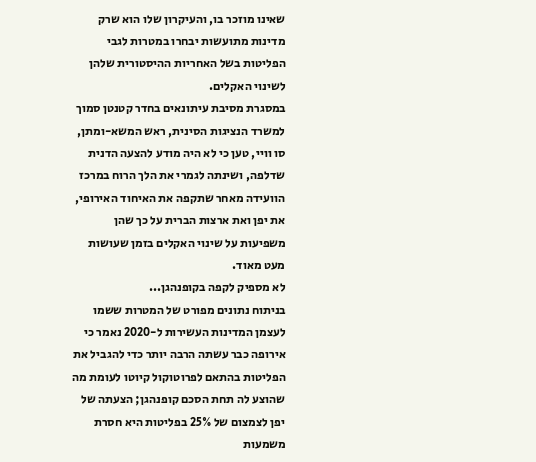שאינו מוזכר בו, והעיקרון שלו הוא שרק מדינות מתועשות יבחרו במטרות לגבי הפליטות בשל האחריות ההיסטורית שלהן לשינוי האקלים.
במסגרת מסיבת עיתונאים בחדר קטנטן סמוך למשרד הנציגות הסינית, ראש המשא-ומתן, סו וויי, טען כי לא היה מודע להצעה הדנית שדלפה, ושינתה לגמרי את הלך הרוח במרכז הוועידה מאחר שתקפה את האיחוד האירופי, את יפן ואת ארצות הברית על כך שהן משפיעות על שינוי האקלים בזמן שעושות מעט מאוד.
לא מספיק לקפה בקופנהגן...
בניתוח נתונים מפורט של המטרות ששמו לעצמן המדינות העשירות ל-2020 נאמר כי אירופה כבר עשתה הרבה יותר כדי להגביל את הפליטות בהתאם לפרוטוקול קיוטו לעומת מה שהוצע לה תחת הסכם קופנהגן; הצעתה של יפן לצמצום של 25% בפליטות היא חסרת משמעות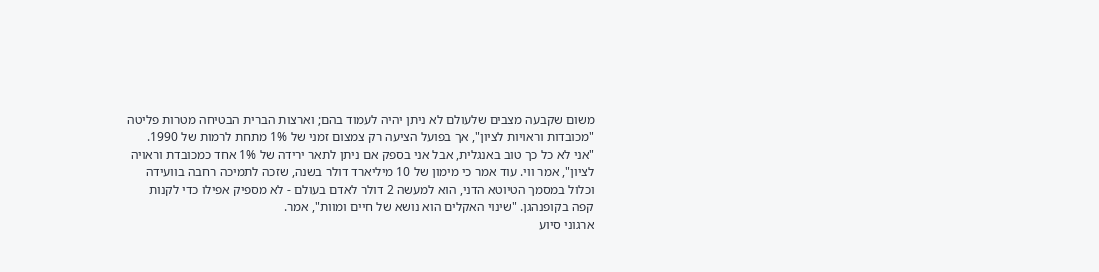משום שקבעה מצבים שלעולם לא ניתן יהיה לעמוד בהם; וארצות הברית הבטיחה מטרות פליטה "מכובדות וראויות לציון", אך בפועל הציעה רק צמצום זמני של 1% מתחת לרמות של 1990.
"אני לא כל כך טוב באנגלית, אבל אני בספק אם ניתן לתאר ירידה של 1% אחד כמכובדת וראויה לציון", אמר ווי. עוד אמר כי מימון של 10 מיליארד דולר בשנה, שזכה לתמיכה רחבה בוועידה וכלול במסמך הטיוטא הדני, הוא למעשה 2 דולר לאדם בעולם - לא מספיק אפילו כדי לקנות קפה בקופנהגן. "שינוי האקלים הוא נושא של חיים ומוות", אמר.
ארגוני סיוע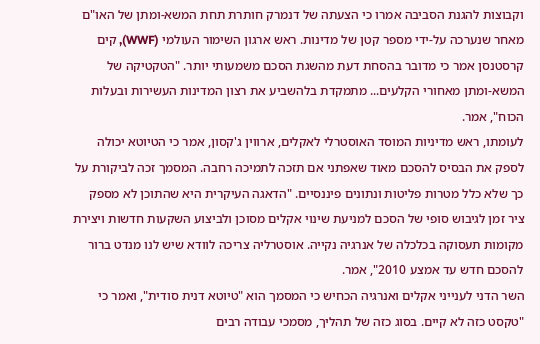וקבוצות להגנת הסביבה אמרו כי הצעתה של דנמרק חותרת תחת המשא-ומתן של האו"ם מאחר שנערכה על-ידי מספר קטן של מדינות. ראש ארגון השימור העולמי (WWF), קים קרסטנסן אמר כי מדובר בהסחת דעת מהשגת הסכם משמעותי יותר. "הטקטיקה של המשא-ומתן מאחורי הקלעים... מתמקדת בלהשביע את רצון המדינות העשירות ובעלות הכוח", אמר.
לעומתו, ראש מדיניות המוסד האוסטרלי לאקלים, ארווין ג'קסון, אמר כי הטיוטא יכולה לספק את הבסיס להסכם מאוד שאפתני אם תזכה לתמיכה רחבה. המסמך זכה לביקורת על כך שלא כלל מטרות פליטות ונתונים פיננסיים. "הדאגה העיקרית היא שהתוכן לא מספק ציר זמן לגיבוש סופי של הסכם למניעת שינוי אקלים מסוכן ולביצוע השקעות חדשות ויצירת מקומות תעסוקה בכלכלה של אנרגיה נקייה. אוסטרליה צריכה לוודא שיש לנו מנדט ברור להסכם חדש עד אמצע 2010", אמר.
השר הדני לענייני אקלים ואנרגיה הכחיש כי המסמך הוא "טיוטא דנית סודית", ואמר כי "טקסט כזה לא קיים. בסוג כזה של תהליך, מסמכי עבודה רבים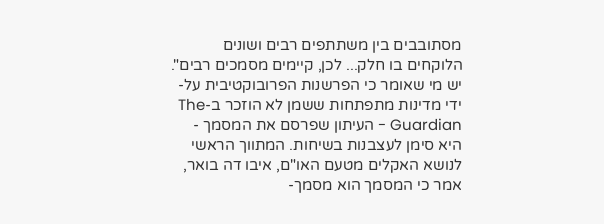מסתובבים בין משתתפים רבים ושונים הלוקחים בו חלק... לכן, קיימים מסמכים רבים".
יש מי שאומר כי הפרשנות הפרובוקטיבית על-ידי מדינות מתפתחות ששמן לא הוזכר ב-The Guardian - העיתון שפרסם את המסמך - היא סימן לעצבנות בשיחות. המתווך הראשי לנושא האקלים מטעם האו"ם, איבו דה בואר, אמר כי המסמך הוא מסמך-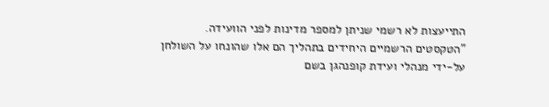התייעצות לא רשמי שניתן למספר מדינות לפני הוועידה. "הטקסטים הרשמיים היחידים בתהליך הם אלו שהונחו על השולחן על-ידי מנהלי ועידת קופנהגן בשם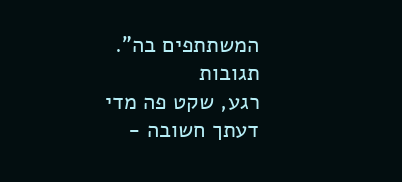המשתתפים בה".
תגובות
רגע, שקט פה מדי
דעתך חשובה -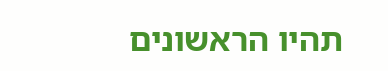תהיו הראשונים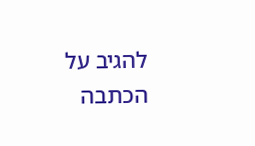להגיב על הכתבה